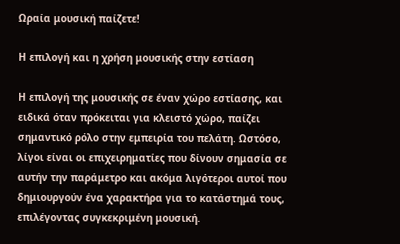Ωραία μουσική παίζετε!

Η επιλογή και η χρήση μουσικής στην εστίαση

Η επιλογή της μουσικής σε έναν χώρο εστίασης, και ειδικά όταν πρόκειται για κλειστό χώρο, παίζει σημαντικό ρόλο στην εμπειρία του πελάτη. Ωστόσο, λίγοι είναι οι επιχειρηματίες που δίνουν σημασία σε αυτήν την παράμετρο και ακόμα λιγότεροι αυτοί που δημιουργούν ένα χαρακτήρα για το κατάστημά τους, επιλέγοντας συγκεκριμένη μουσική.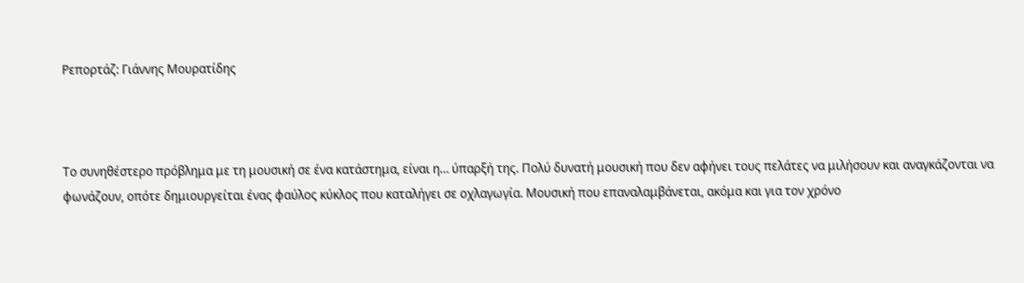Ρεπορτάζ: Γιάννης Μουρατίδης



Το συνηθέστερο πρόβλημα με τη μουσική σε ένα κατάστημα, είναι η… ύπαρξή της. Πολύ δυνατή μουσική που δεν αφήνει τους πελάτες να μιλήσουν και αναγκάζονται να φωνάζουν, οπότε δημιουργείται ένας φαύλος κύκλος που καταλήγει σε οχλαγωγία. Μουσική που επαναλαμβάνεται, ακόμα και για τον χρόνο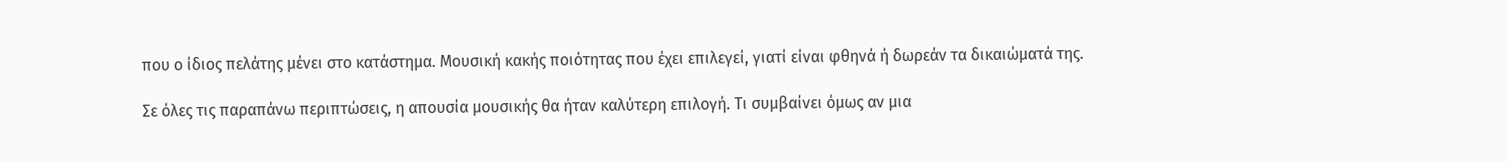που ο ίδιος πελάτης μένει στο κατάστημα. Μουσική κακής ποιότητας που έχει επιλεγεί, γιατί είναι φθηνά ή δωρεάν τα δικαιώματά της.

Σε όλες τις παραπάνω περιπτώσεις, η απουσία μουσικής θα ήταν καλύτερη επιλογή. Τι συμβαίνει όμως αν μια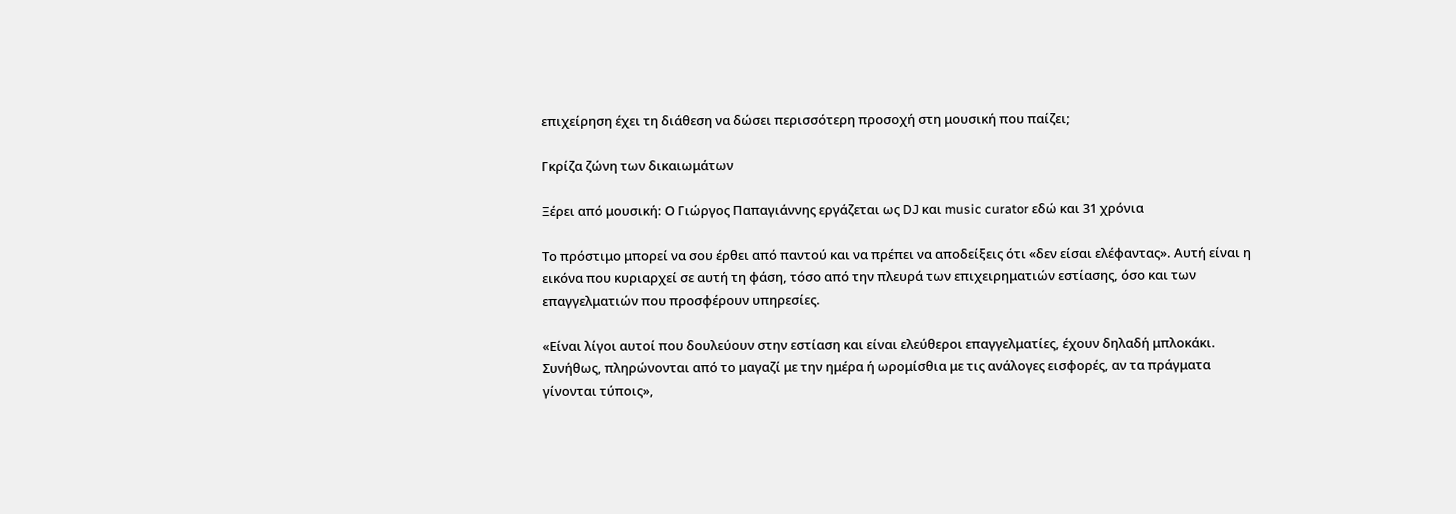επιχείρηση έχει τη διάθεση να δώσει περισσότερη προσοχή στη μουσική που παίζει;

Γκρίζα ζώνη των δικαιωμάτων

Ξέρει από μουσική: Ο Γιώργος Παπαγιάννης εργάζεται ως DJ και music curator εδώ και 31 χρόνια

Το πρόστιμο μπορεί να σου έρθει από παντού και να πρέπει να αποδείξεις ότι «δεν είσαι ελέφαντας». Αυτή είναι η εικόνα που κυριαρχεί σε αυτή τη φάση, τόσο από την πλευρά των επιχειρηματιών εστίασης, όσο και των επαγγελματιών που προσφέρουν υπηρεσίες.

«Είναι λίγοι αυτοί που δουλεύουν στην εστίαση και είναι ελεύθεροι επαγγελματίες, έχουν δηλαδή μπλοκάκι. Συνήθως, πληρώνονται από το μαγαζί με την ημέρα ή ωρομίσθια με τις ανάλογες εισφορές, αν τα πράγματα γίνονται τύποις»,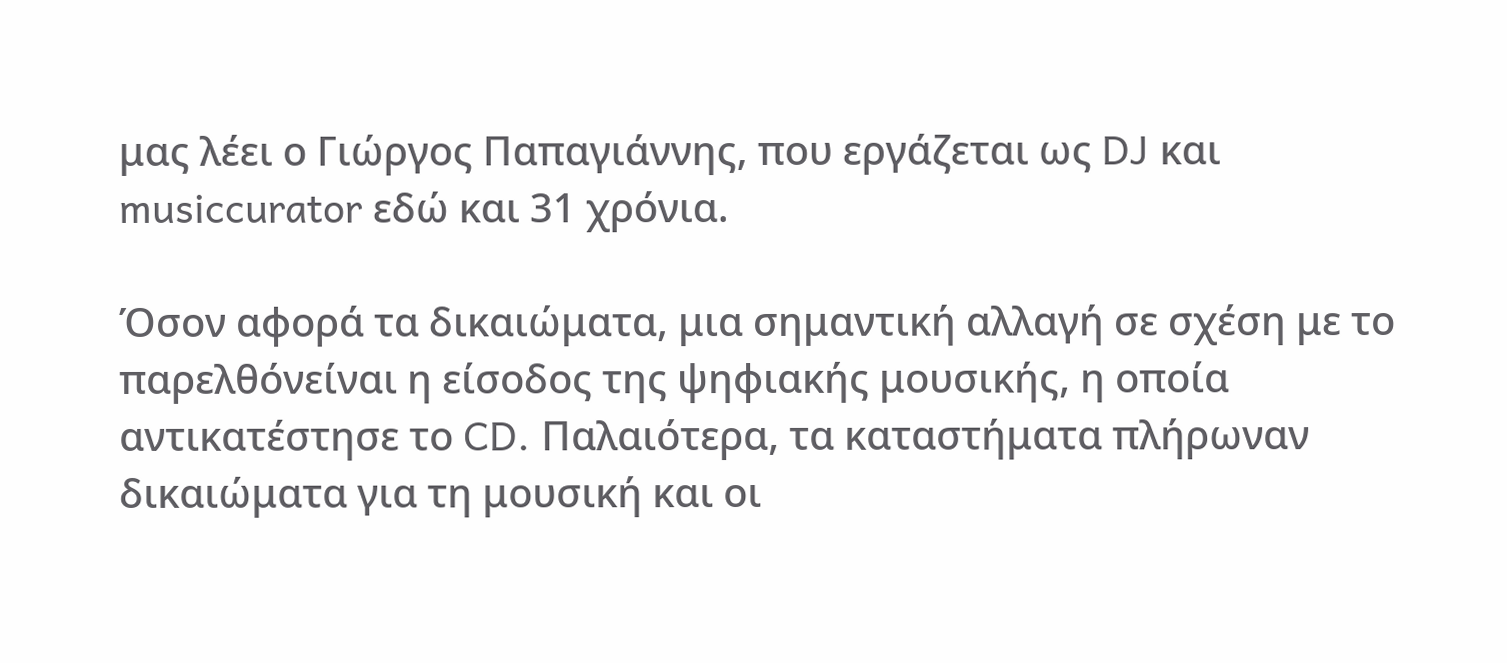μας λέει ο Γιώργος Παπαγιάννης, που εργάζεται ως DJ και musiccurator εδώ και 31 χρόνια.

Όσον αφορά τα δικαιώματα, μια σημαντική αλλαγή σε σχέση με το παρελθόνείναι η είσοδος της ψηφιακής μουσικής, η οποία αντικατέστησε το CD. Παλαιότερα, τα καταστήματα πλήρωναν δικαιώματα για τη μουσική και οι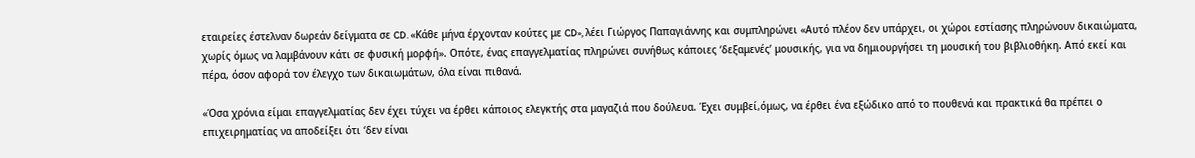εταιρείες έστελναν δωρεάν δείγματα σε CD. «Κάθε μήνα έρχονταν κούτες με CD», λέει Γιώργος Παπαγιάννης και συμπληρώνει «Αυτό πλέον δεν υπάρχει, οι χώροι εστίασης πληρώνουν δικαιώματα, χωρίς όμως να λαμβάνουν κάτι σε φυσική μορφή». Οπότε, ένας επαγγελματίας πληρώνει συνήθως κάποιες ‘δεξαμενές’ μουσικής, για να δημιουργήσει τη μουσική του βιβλιοθήκη. Από εκεί και πέρα, όσον αφορά τον έλεγχο των δικαιωμάτων, όλα είναι πιθανά.

«Όσα χρόνια είμαι επαγγελματίας δεν έχει τύχει να έρθει κάποιος ελεγκτής στα μαγαζιά που δούλευα. Έχει συμβεί,όμως, να έρθει ένα εξώδικο από το πουθενά και πρακτικά θα πρέπει ο επιχειρηματίας να αποδείξει ότι ‘δεν είναι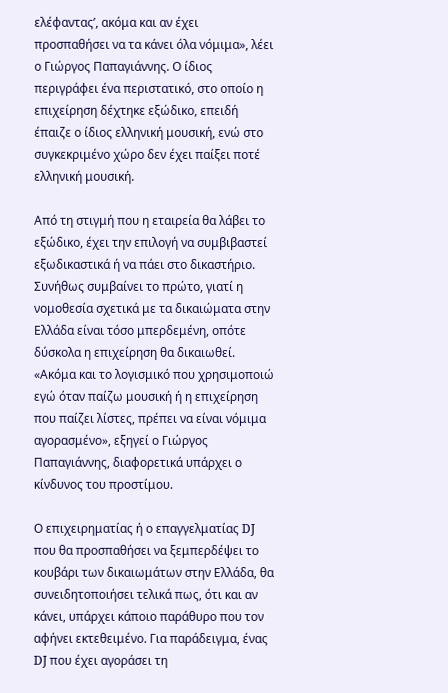ελέφαντας’, ακόμα και αν έχει προσπαθήσει να τα κάνει όλα νόμιμα», λέει ο Γιώργος Παπαγιάννης. Ο ίδιος περιγράφει ένα περιστατικό, στο οποίο η επιχείρηση δέχτηκε εξώδικο, επειδή έπαιζε ο ίδιος ελληνική μουσική, ενώ στο συγκεκριμένο χώρο δεν έχει παίξει ποτέ ελληνική μουσική.

Από τη στιγμή που η εταιρεία θα λάβει το εξώδικο, έχει την επιλογή να συμβιβαστεί εξωδικαστικά ή να πάει στο δικαστήριο. Συνήθως συμβαίνει το πρώτο, γιατί η νομοθεσία σχετικά με τα δικαιώματα στην Ελλάδα είναι τόσο μπερδεμένη, οπότε δύσκολα η επιχείρηση θα δικαιωθεί. «Ακόμα και το λογισμικό που χρησιμοποιώ εγώ όταν παίζω μουσική ή η επιχείρηση που παίζει λίστες, πρέπει να είναι νόμιμα αγορασμένο», εξηγεί ο Γιώργος Παπαγιάννης, διαφορετικά υπάρχει ο κίνδυνος του προστίμου.

Ο επιχειρηματίας ή ο επαγγελματίας DJ που θα προσπαθήσει να ξεμπερδέψει το κουβάρι των δικαιωμάτων στην Ελλάδα, θα συνειδητοποιήσει τελικά πως, ότι και αν κάνει, υπάρχει κάποιο παράθυρο που τον αφήνει εκτεθειμένο. Για παράδειγμα, ένας DJ που έχει αγοράσει τη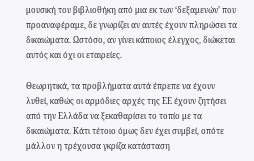μουσική του βιβλιοθήκη από μια εκ των ‘δεξαμενών’ που προαναφέραμε, δε γνωρίζει αν αυτές έχουν πληρώσει τα δικαιώματα. Ωστόσο, αν γίνει κάποιος έλεγχος, διώκεται αυτός και όχι οι εταιρείες.

Θεωρητικά, τα προβλήματα αυτά έπρεπε να έχουν λυθεί, καθώς οι αρμόδιες αρχές της ΕΕ έχουν ζητήσει από την Ελλάδα να ξεκαθαρίσει το τοπίο με τα δικαιώματα. Κάτι τέτοιο όμως δεν έχει συμβεί, οπότε μάλλον η τρέχουσα γκρίζα κατάσταση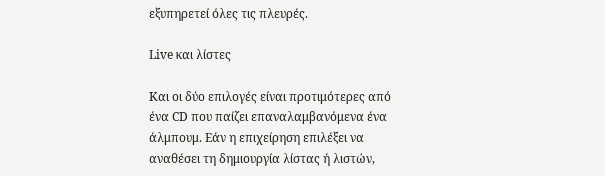εξυπηρετεί όλες τις πλευρές.

Live και λίστες

Και οι δύο επιλογές είναι προτιμότερες από ένα CD που παίζει επαναλαμβανόμενα ένα άλμπουμ. Εάν η επιχείρηση επιλέξει να αναθέσει τη δημιουργία λίστας ή λιστών,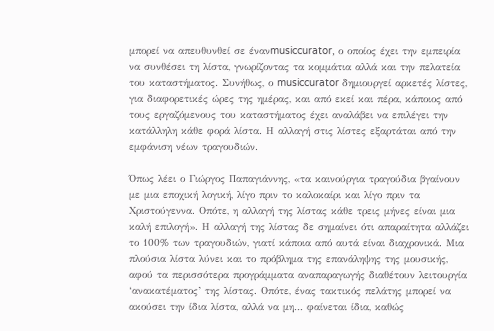μπορεί να απευθυνθεί σε ένανmusiccurator, ο οποίος έχει την εμπειρία να συνθέσει τη λίστα, γνωρίζοντας τα κομμάτια αλλά και την πελατεία του καταστήματος. Συνήθως, ο musiccurator δημιουργεί αρκετές λίστες, για διαφορετικές ώρες της ημέρας, και από εκεί και πέρα, κάποιος από τους εργαζόμενους του καταστήματος έχει αναλάβει να επιλέγει την κατάλληλη κάθε φορά λίστα. Η αλλαγή στις λίστες εξαρτάται από την εμφάνιση νέων τραγουδιών.

Όπως λέει ο Γιώργος Παπαγιάννης, «τα καινούργια τραγούδια βγαίνουν με μια εποχική λογική, λίγο πριν το καλοκαίρι και λίγο πριν τα Χριστούγεννα. Οπότε, η αλλαγή της λίστας κάθε τρεις μήνες είναι μια καλή επιλογή». Η αλλαγή της λίστας δε σημαίνει ότι απαραίτητα αλλάζει το 100% των τραγουδιών, γιατί κάποια από αυτά είναι διαχρονικά. Μια πλούσια λίστα λύνει και το πρόβλημα της επανάληψης της μουσικής, αφού τα περισσότερα προγράμματα αναπαραγωγής διαθέτουν λειτουργία ‘ανακατέματος’ της λίστας. Οπότε, ένας τακτικός πελάτης μπορεί να ακούσει την ίδια λίστα, αλλά να μη… φαίνεται ίδια, καθώς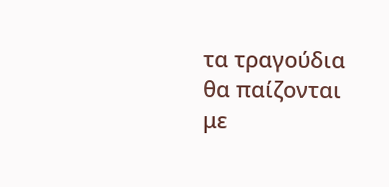τα τραγούδια θα παίζονται με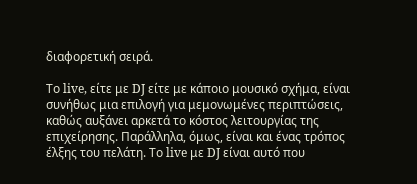διαφορετική σειρά.

Το live, είτε με DJ είτε με κάποιο μουσικό σχήμα, είναι συνήθως μια επιλογή για μεμονωμένες περιπτώσεις, καθώς αυξάνει αρκετά το κόστος λειτουργίας της επιχείρησης. Παράλληλα, όμως, είναι και ένας τρόπος έλξης του πελάτη. Το live με DJ είναι αυτό που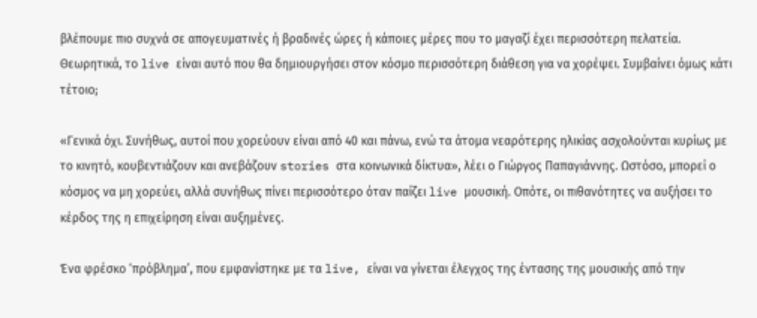βλέπουμε πιο συχνά σε απογευματινές ή βραδινές ώρες ή κάποιες μέρες που το μαγαζί έχει περισσότερη πελατεία. Θεωρητικά, το live είναι αυτό που θα δημιουργήσει στον κόσμο περισσότερη διάθεση για να χορέψει. Συμβαίνει όμως κάτι τέτοιο;

«Γενικά όχι. Συνήθως, αυτοί που χορεύουν είναι από 40 και πάνω, ενώ τα άτομα νεαρότερης ηλικίας ασχολούνται κυρίως με το κινητό, κουβεντιάζουν και ανεβάζουν stories στα κοινωνικά δίκτυα», λέει ο Γιώργος Παπαγιάννης. Ωστόσο, μπορεί ο κόσμος να μη χορεύει, αλλά συνήθως πίνει περισσότερο όταν παίζει live μουσική. Οπότε, οι πιθανότητες να αυξήσει το κέρδος της η επιχείρηση είναι αυξημένες.

Ένα φρέσκο ‘πρόβλημα’, που εμφανίστηκε με τα live, είναι να γίνεται έλεγχος της έντασης της μουσικής από την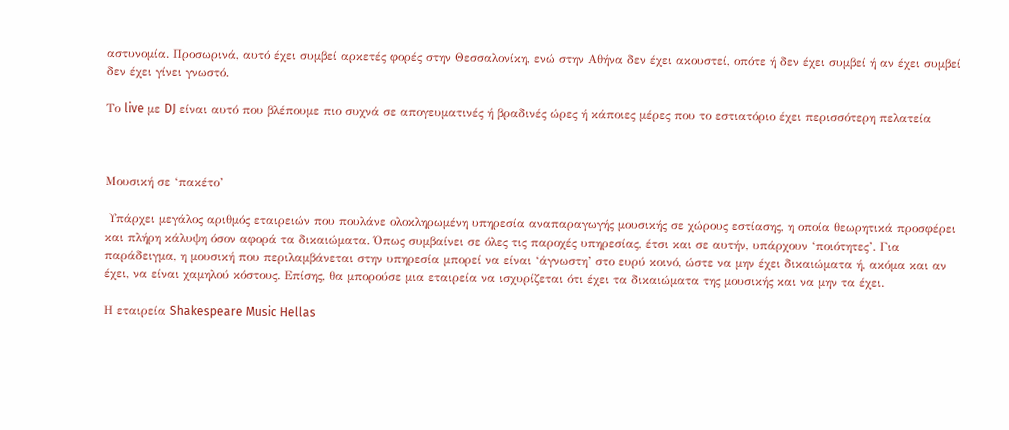αστυνομία. Προσωρινά, αυτό έχει συμβεί αρκετές φορές στην Θεσσαλονίκη, ενώ στην Αθήνα δεν έχει ακουστεί, οπότε ή δεν έχει συμβεί ή αν έχει συμβεί δεν έχει γίνει γνωστό.

Το live με DJ είναι αυτό που βλέπουμε πιο συχνά σε απογευματινές ή βραδινές ώρες ή κάποιες μέρες που το εστιατόριο έχει περισσότερη πελατεία



Μουσική σε ‘πακέτο’

 Υπάρχει μεγάλος αριθμός εταιρειών που πουλάνε ολοκληρωμένη υπηρεσία αναπαραγωγής μουσικής σε χώρους εστίασης, η οποία θεωρητικά προσφέρει και πλήρη κάλυψη όσον αφορά τα δικαιώματα. Όπως συμβαίνει σε όλες τις παροχές υπηρεσίας, έτσι και σε αυτήν, υπάρχουν ‘ποιότητες’. Για παράδειγμα, η μουσική που περιλαμβάνεται στην υπηρεσία μπορεί να είναι ‘άγνωστη’ στο ευρύ κοινό, ώστε να μην έχει δικαιώματα ή, ακόμα και αν έχει, να είναι χαμηλού κόστους. Επίσης, θα μπορούσε μια εταιρεία να ισχυρίζεται ότι έχει τα δικαιώματα της μουσικής και να μην τα έχει.

Η εταιρεία Shakespeare Music Hellas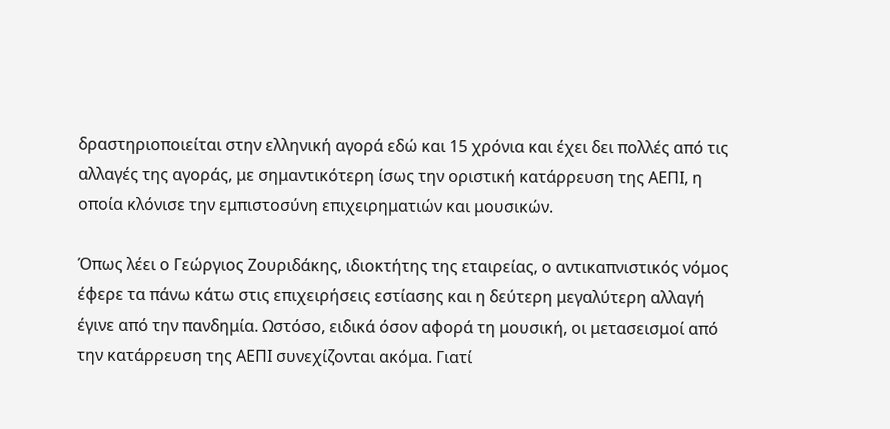δραστηριοποιείται στην ελληνική αγορά εδώ και 15 χρόνια και έχει δει πολλές από τις αλλαγές της αγοράς, με σημαντικότερη ίσως την οριστική κατάρρευση της ΑΕΠΙ, η οποία κλόνισε την εμπιστοσύνη επιχειρηματιών και μουσικών.

Όπως λέει ο Γεώργιος Ζουριδάκης, ιδιοκτήτης της εταιρείας, ο αντικαπνιστικός νόμος έφερε τα πάνω κάτω στις επιχειρήσεις εστίασης και η δεύτερη μεγαλύτερη αλλαγή έγινε από την πανδημία. Ωστόσο, ειδικά όσον αφορά τη μουσική, οι μετασεισμοί από την κατάρρευση της ΑΕΠΙ συνεχίζονται ακόμα. Γιατί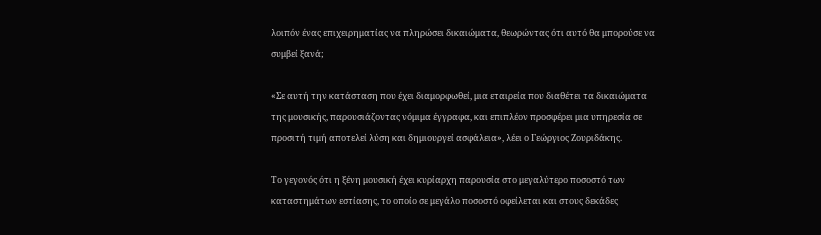λοιπόν ένας επιχειρηματίας να πληρώσει δικαιώματα, θεωρώντας ότι αυτό θα μπορούσε να συμβεί ξανά;

«Σε αυτή την κατάσταση που έχει διαμορφωθεί, μια εταιρεία που διαθέτει τα δικαιώματα της μουσικής, παρουσιάζοντας νόμιμα έγγραφα, και επιπλέον προσφέρει μια υπηρεσία σε προσιτή τιμή αποτελεί λύση και δημιουργεί ασφάλεια», λέει ο Γεώργιος Ζουριδάκης.

Το γεγονός ότι η ξένη μουσική έχει κυρίαρχη παρουσία στο μεγαλύτερο ποσοστό των καταστημάτων εστίασης, το οποίο σε μεγάλο ποσοστό οφείλεται και στους δεκάδες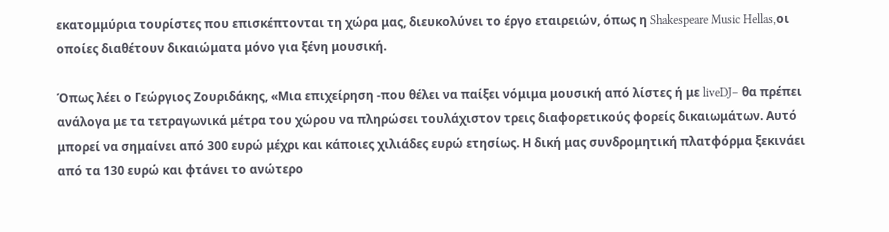εκατομμύρια τουρίστες που επισκέπτονται τη χώρα μας, διευκολύνει το έργο εταιρειών, όπως η Shakespeare Music Hellas,οι οποίες διαθέτουν δικαιώματα μόνο για ξένη μουσική.

Όπως λέει ο Γεώργιος Ζουριδάκης, «Μια επιχείρηση -που θέλει να παίξει νόμιμα μουσική από λίστες ή με liveDJ– θα πρέπει ανάλογα με τα τετραγωνικά μέτρα του χώρου να πληρώσει τουλάχιστον τρεις διαφορετικούς φορείς δικαιωμάτων. Αυτό μπορεί να σημαίνει από 300 ευρώ μέχρι και κάποιες χιλιάδες ευρώ ετησίως. Η δική μας συνδρομητική πλατφόρμα ξεκινάει από τα 130 ευρώ και φτάνει το ανώτερο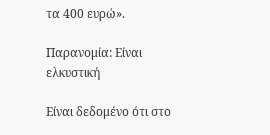τα 400 ευρώ».

Παρανομία: Είναι ελκυστική

Είναι δεδομένο ότι στο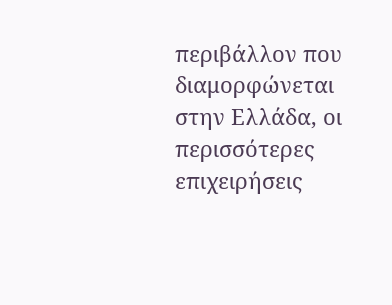περιβάλλον που διαμορφώνεται στην Ελλάδα, οι περισσότερες επιχειρήσεις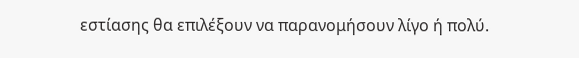εστίασης θα επιλέξουν να παρανομήσουν λίγο ή πολύ.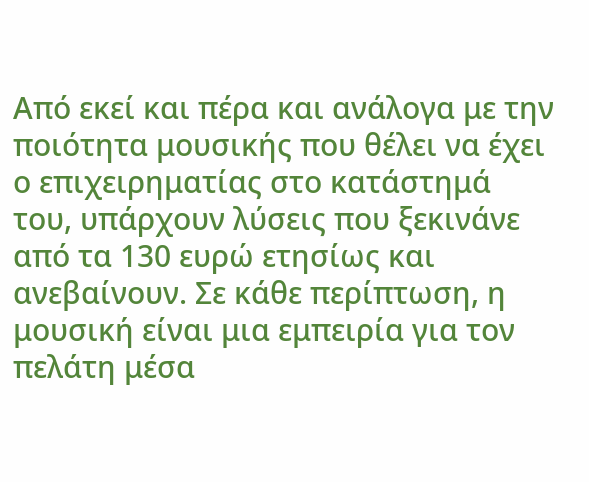Από εκεί και πέρα και ανάλογα με την ποιότητα μουσικής που θέλει να έχει ο επιχειρηματίας στο κατάστημά του, υπάρχουν λύσεις που ξεκινάνε από τα 130 ευρώ ετησίως και ανεβαίνουν. Σε κάθε περίπτωση, η μουσική είναι μια εμπειρία για τον πελάτη μέσα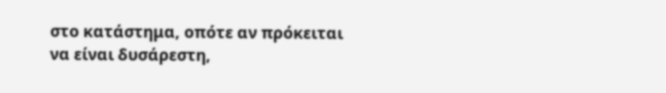στο κατάστημα, οπότε αν πρόκειται να είναι δυσάρεστη,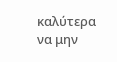καλύτερα να μην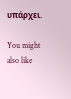υπάρχει.

You might also like